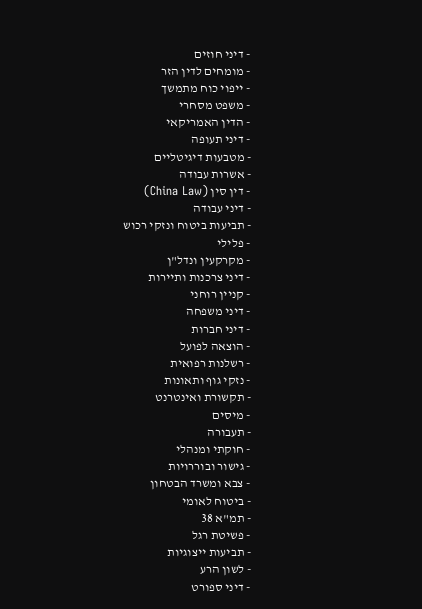- דיני חוזים
- מומחים לדין הזר
- ייפוי כוח מתמשך
- משפט מסחרי
- הדין האמריקאי
- דיני תעופה
- מטבעות דיגיטליים
- אשרות עבודה
- דין סין (China Law)
- דיני עבודה
- תביעות ביטוח ונזקי רכוש
- פלילי
- מקרקעין ונדל"ן
- דיני צרכנות ותיירות
- קניין רוחני
- דיני משפחה
- דיני חברות
- הוצאה לפועל
- רשלנות רפואית
- נזקי גוף ותאונות
- תקשורת ואינטרנט
- מיסים
- תעבורה
- חוקתי ומנהלי
- גישור ובוררויות
- צבא ומשרד הבטחון
- ביטוח לאומי
- תמ"א 38
- פשיטת רגל
- תביעות ייצוגיות
- לשון הרע
- דיני ספורט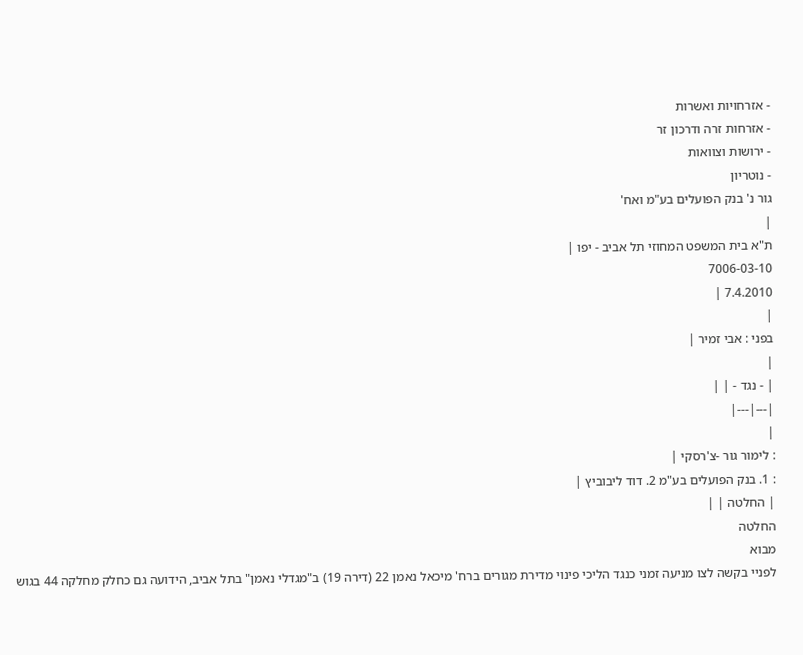- אזרחויות ואשרות
- אזרחות זרה ודרכון זר
- ירושות וצוואות
- נוטריון
גור נ' בנק הפועלים בע"מ ואח'
|
ת"א בית המשפט המחוזי תל אביב - יפו |
7006-03-10
7.4.2010 |
|
בפני : אבי זמיר |
|
| - נגד - | |
|---|---|
|
: לימור גור -צ'רסקי |
: 1. בנק הפועלים בע"מ 2. דוד ליבוביץ |
| החלטה | |
החלטה
מבוא
לפניי בקשה לצו מניעה זמני כנגד הליכי פינוי מדירת מגורים ברח' מיכאל נאמן 22 (דירה 19) ב"מגדלי נאמן" בתל אביב, הידועה גם כחלק מחלקה 44 בגוש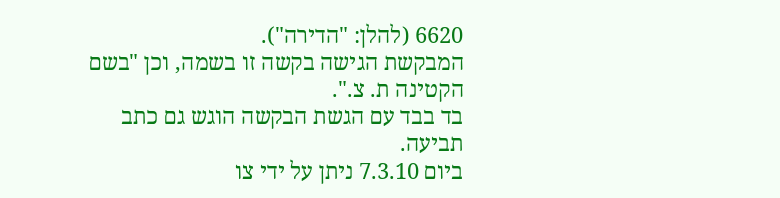6620 (להלן: "הדירה").
המבקשת הגישה בקשה זו בשמה, וכן "בשם הקטינה ת. צ.".
בד בבד עם הגשת הבקשה הוגש גם כתב תביעה.
ביום 7.3.10 ניתן על ידי צו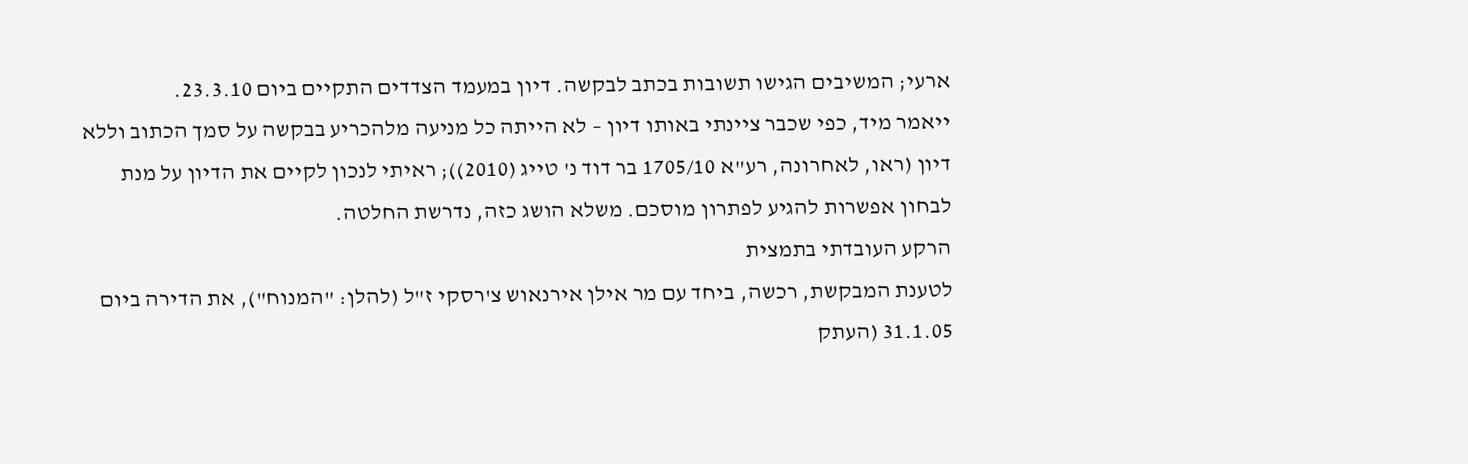ארעי; המשיבים הגישו תשובות בכתב לבקשה. דיון במעמד הצדדים התקיים ביום 23.3.10.
ייאמר מיד, כפי שכבר ציינתי באותו דיון – לא הייתה כל מניעה מלהכריע בבקשה על סמך הכתוב וללא דיון (ראו, לאחרונה, רע"א 1705/10 בר דוד נ' טייג (2010)); ראיתי לנכון לקיים את הדיון על מנת לבחון אפשרות להגיע לפתרון מוסכם. משלא הושג כזה, נדרשת החלטה.
הרקע העובדתי בתמצית
לטענת המבקשת, רכשה, ביחד עם מר אילן אירנאוש צ'רסקי ז"ל (להלן: "המנוח"), את הדירה ביום 31.1.05 (העתק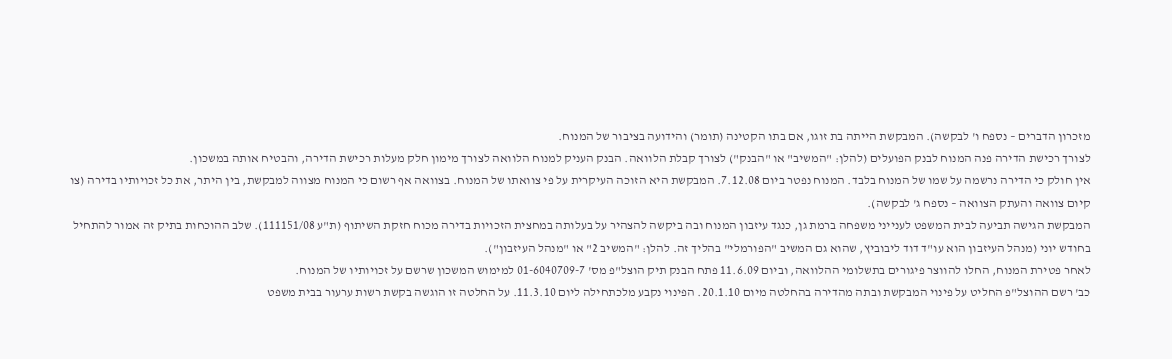מזכרון הדברים – נספח ו' לבקשה). המבקשת הייתה בת זוגו, אם בתו הקטינה (תומר) והידועה בציבור של המנוח.
לצורך רכישת הדירה פנה המנוח לבנק הפועלים (להלן: "המשיב" או "הבנק") לצורך קבלת הלוואה. הבנק העניק למנוח הלוואה לצורך מימון חלק מעלות רכישת הדירה, והבטיח אותה במשכון.
אין חולק כי הדירה נרשמה על שמו של המנוח בלבד. המנוח נפטר ביום 7.12.08. המבקשת היא הזוכה העיקרית על פי צוואתו של המנוח. בצוואה אף רשום כי המנוח מצווה למבקשת, בין היתר, את כל זכויותיו בדירה (צו קיום צוואה והעתק הצוואה – נספח ג' לבקשה).
המבקשת הגישה תביעה לבית המשפט לענייני משפחה ברמת גן, כנגד עיזבון המנוח ובה ביקשה להצהיר על בעלותה במחצית הזכויות בדירה מכוח חזקת השיתוף (ת"ע 111151/08). שלב ההוכחות בתיק זה אמור להתחיל בחודש יוני (מנהל העיזבון הוא עו"ד דוד ליבוביץ, שהוא גם המשיב "הפורמלי" בהליך זה. להלן: "המשיב 2" או "מנהל העיזבון").
לאחר פטירת המנוח, החלו להווצר פיגורים בתשלומי ההלוואה, וביום 11.6.09 פתח הבנק תיק הוצל"פ מס' 01-6040709-7 למימוש המשכון שרשם על זכויותיו של המנוח.
כב' רשם ההוצל"פ החליט על פינוי המבקשת ובתה מהדירה בהחלטה מיום 20.1.10. הפינוי נקבע מלכתחילה ליום 11.3.10. על החלטה זו הוגשה בקשת רשות ערעור בבית משפט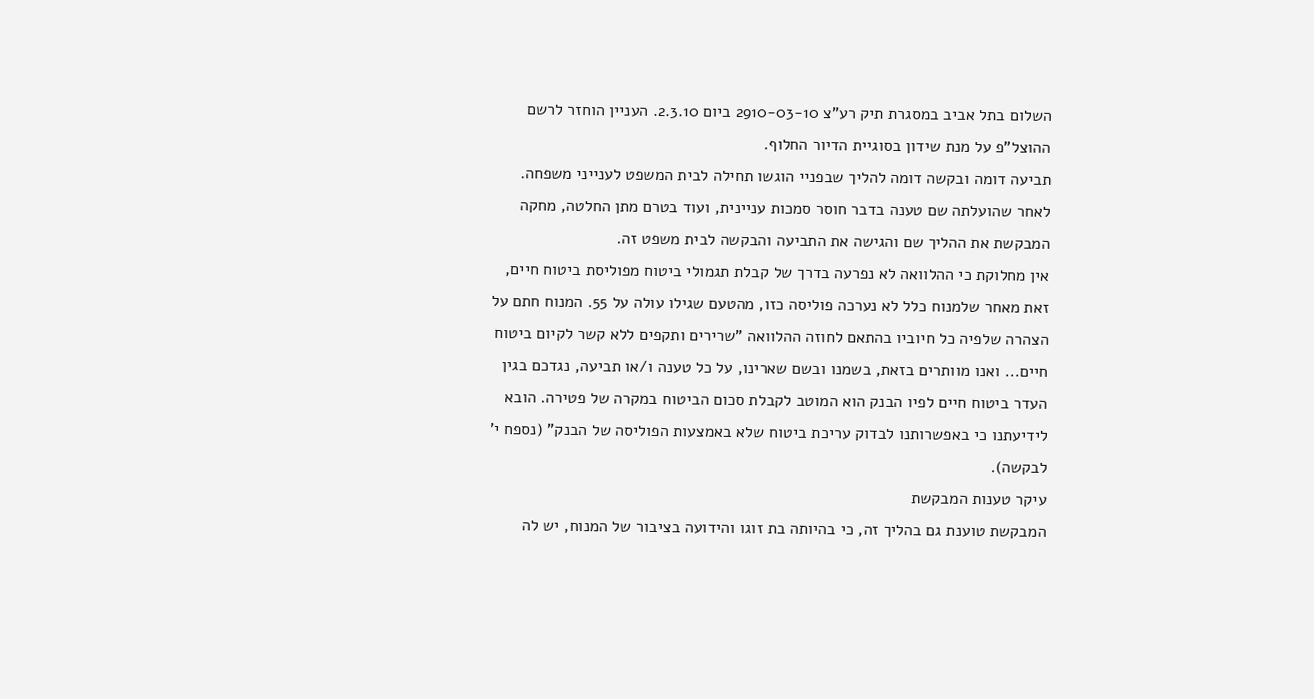השלום בתל אביב במסגרת תיק רע"צ 2910-03-10 ביום 2.3.10. העניין הוחזר לרשם ההוצל"פ על מנת שידון בסוגיית הדיור החלוף.
תביעה דומה ובקשה דומה להליך שבפניי הוגשו תחילה לבית המשפט לענייני משפחה. לאחר שהועלתה שם טענה בדבר חוסר סמכות עניינית, ועוד בטרם מתן החלטה, מחקה המבקשת את ההליך שם והגישה את התביעה והבקשה לבית משפט זה.
אין מחלוקת כי ההלוואה לא נפרעה בדרך של קבלת תגמולי ביטוח מפוליסת ביטוח חיים, זאת מאחר שלמנוח כלל לא נערכה פוליסה כזו, מהטעם שגילו עולה על 55. המנוח חתם על הצהרה שלפיה כל חיוביו בהתאם לחוזה ההלוואה "שרירים ותקפים ללא קשר לקיום ביטוח חיים... ואנו מוותרים בזאת, בשמנו ובשם שארינו, על כל טענה ו/או תביעה, נגדכם בגין העדר ביטוח חיים לפיו הבנק הוא המוטב לקבלת סכום הביטוח במקרה של פטירה. הובא לידיעתנו כי באפשרותנו לבדוק עריכת ביטוח שלא באמצעות הפוליסה של הבנק" (נספח י' לבקשה).
עיקר טענות המבקשת
המבקשת טוענת גם בהליך זה, כי בהיותה בת זוגו והידועה בציבור של המנוח, יש לה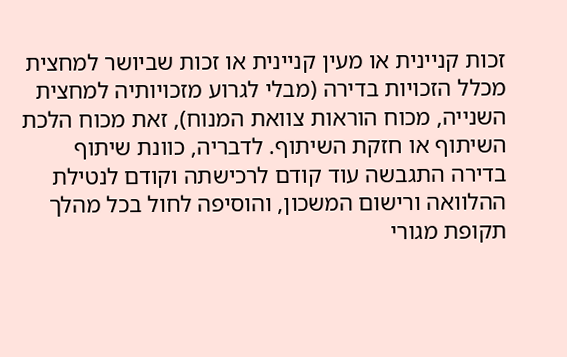זכות קניינית או מעין קניינית או זכות שביושר למחצית מכלל הזכויות בדירה (מבלי לגרוע מזכויותיה למחצית השנייה, מכוח הוראות צוואת המנוח), זאת מכוח הלכת השיתוף או חזקת השיתוף. לדבריה, כוונת שיתוף בדירה התגבשה עוד קודם לרכישתה וקודם לנטילת ההלוואה ורישום המשכון, והוסיפה לחול בכל מהלך תקופת מגורי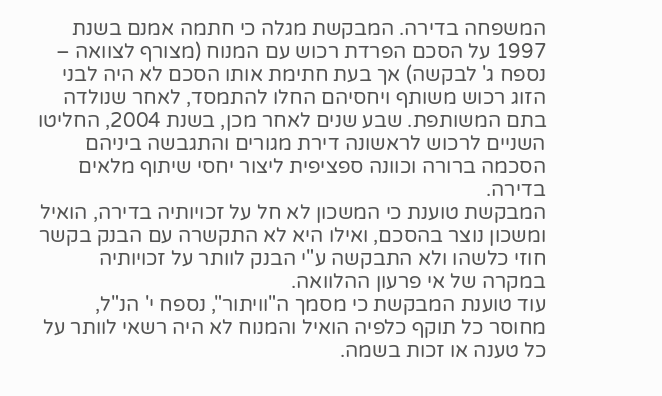המשפחה בדירה. המבקשת מגלה כי חתמה אמנם בשנת 1997 על הסכם הפרדת רכוש עם המנוח (מצורף לצוואה – נספח ג' לבקשה) אך בעת חתימת אותו הסכם לא היה לבני הזוג רכוש משותף ויחסיהם החלו להתמסד, לאחר שנולדה בתם המשותפת. שבע שנים לאחר מכן, בשנת 2004, החליטו השניים לרכוש לראשונה דירת מגורים והתגבשה ביניהם הסכמה ברורה וכוונה ספציפית ליצור יחסי שיתוף מלאים בדירה.
המבקשת טוענת כי המשכון לא חל על זכויותיה בדירה, הואיל ומשכון נוצר בהסכם, ואילו היא לא התקשרה עם הבנק בקשר חוזי כלשהו ולא התבקשה ע"י הבנק לוותר על זכויותיה במקרה של אי פרעון ההלוואה.
עוד טוענת המבקשת כי מסמך ה"וויתור", נספח י' הנ"ל, מחוסר כל תוקף כלפיה הואיל והמנוח לא היה רשאי לוותר על כל טענה או זכות בשמה.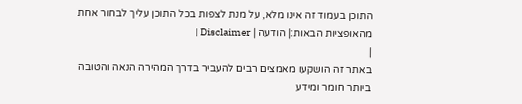התוכן בעמוד זה אינו מלא, על מנת לצפות בכל התוכן עליך לבחור אחת מהאופציות הבאות:| הודעה | Disclaimer |
|
באתר זה הושקעו מאמצים רבים להעביר בדרך המהירה הנאה והטובה ביותר חומר ומידע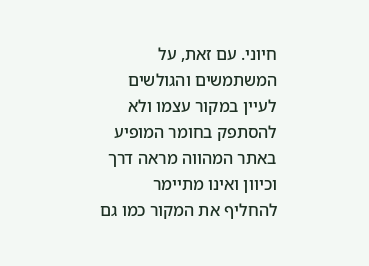חיוני. עם זאת, על המשתמשים והגולשים לעיין במקור עצמו ולא להסתפק בחומר המופיע באתר המהווה מראה דרך וכיוון ואינו מתיימר להחליף את המקור כמו גם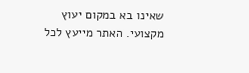שאינו בא במקום יעוץ מקצועי. האתר מייעץ לכל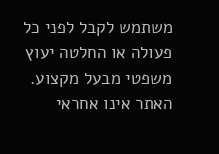משתמש לקבל לפני כל פעולה או החלטה יעוץ משפטי מבעל מקצוע. האתר אינו אחראי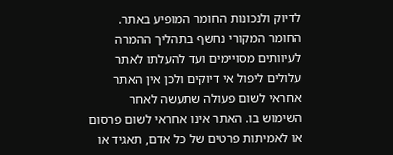לדיוק ולנכונות החומר המופיע באתר. החומר המקורי נחשף בתהליך ההמרה לעיוותים מסויימים ועד להעלתו לאתר עלולים ליפול אי דיוקים ולכן אין האתר אחראי לשום פעולה שתעשה לאחר השימוש בו. האתר אינו אחראי לשום פרסום או לאמיתות פרטים של כל אדם, תאגיד או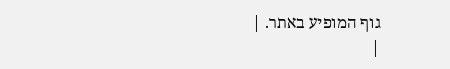גוף המופיע באתר. |
|